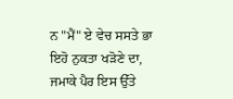ਨ "ਮੈਂ" ਏ ਵੇਚ ਸਸਤੇ ਭਾ
ਇਹੋ ਨੁਕਤਾ ਖੜੋਣੇ ਦਾ,
ਜਮਾਕੇ ਪੈਰ ਇਸ ਉੱਤੇ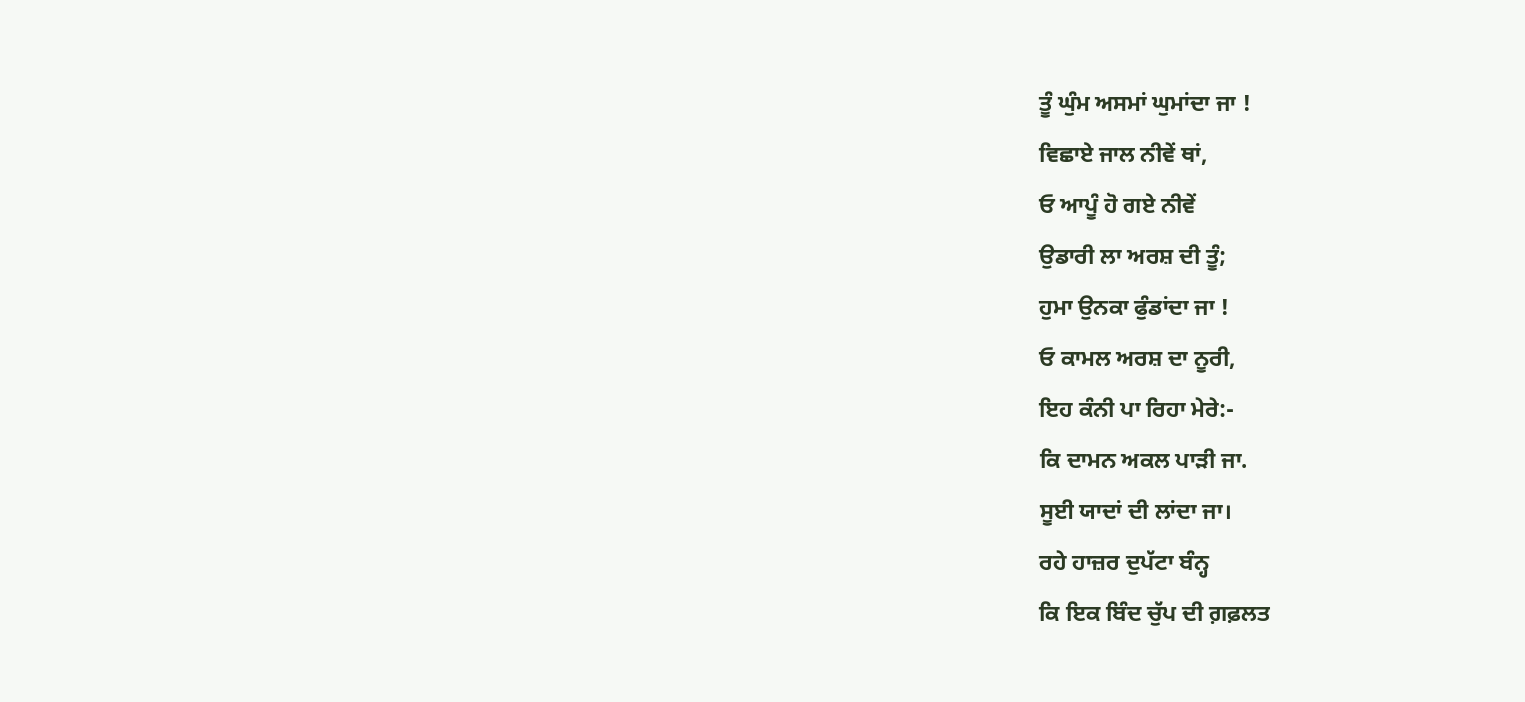ਤੂੰ ਘੁੰਮ ਅਸਮਾਂ ਘੁਮਾਂਦਾ ਜਾ !
ਵਿਛਾਏ ਜਾਲ ਨੀਵੇਂ ਥਾਂ,
ਓ ਆਪੂੰ ਹੋ ਗਏ ਨੀਵੇਂ
ਉਡਾਰੀ ਲਾ ਅਰਸ਼ ਦੀ ਤੂੰ;
ਹੁਮਾ ਉਨਕਾ ਫੁੰਡਾਂਦਾ ਜਾ !
ਓ ਕਾਮਲ ਅਰਸ਼ ਦਾ ਨੂਰੀ,
ਇਹ ਕੰਨੀ ਪਾ ਰਿਹਾ ਮੇਰੇ:-
ਕਿ ਦਾਮਨ ਅਕਲ ਪਾੜੀ ਜਾ.
ਸੂਈ ਯਾਦਾਂ ਦੀ ਲਾਂਦਾ ਜਾ।
ਰਹੇ ਹਾਜ਼ਰ ਦੁਪੱਟਾ ਬੰਨ੍ਹ
ਕਿ ਇਕ ਬਿੰਦ ਚੁੱਪ ਦੀ ਗ਼ਫ਼ਲਤ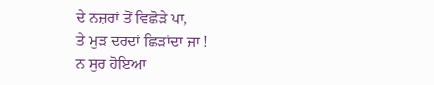ਦੇ ਨਜ਼ਰਾਂ ਤੋਂ ਵਿਛੋੜੇ ਪਾ,
ਤੇ ਮੁੜ ਦਰਦਾਂ ਛਿੜਾਂਦਾ ਜਾ !
ਨ ਸੁਰ ਹੋਇਆ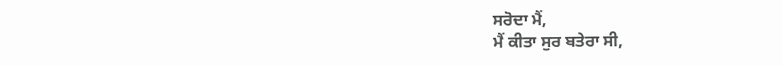ਸਰੋਦਾ ਮੈਂ,
ਮੈਂ ਕੀਤਾ ਸੁਰ ਬਤੇਰਾ ਸੀ,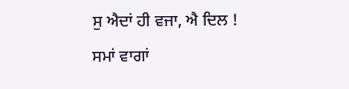ਸੁ ਐਦਾਂ ਹੀ ਵਜਾ, ਐ ਦਿਲ !
ਸਮਾਂ ਵਾਗਾਂ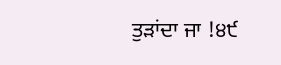ਤੁੜਾਂਦਾ ਜਾ !੪੯